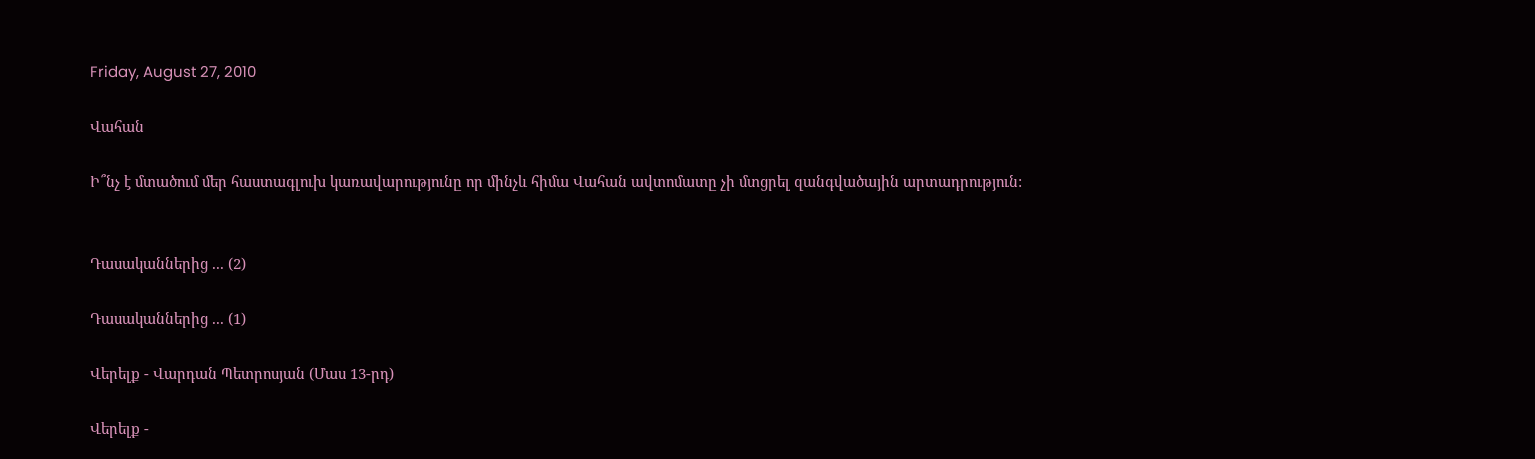Friday, August 27, 2010

Վահան

Ի՞նչ է մտածում մեր հաստագլուխ կառավարությունը որ մինչև հիմա Վահան ավտոմատը չի մտցրել զանգվածային արտադրություն:


Դասականներից ... (2)

Դասականներից ... (1)

Վերելք - Վարդան Պետրոսյան (Մաս 13-րդ)

Վերելք -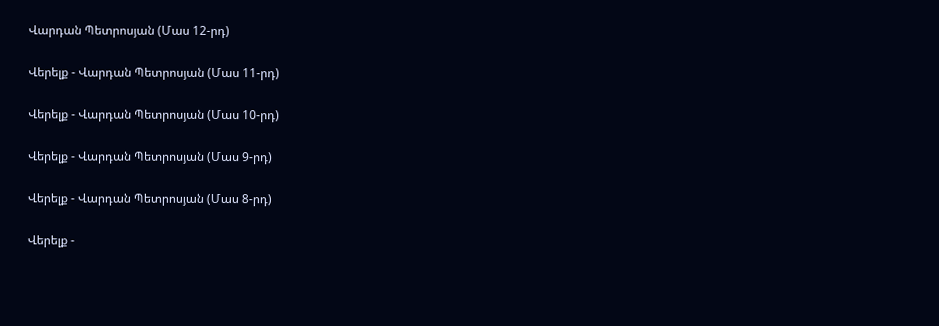Վարդան Պետրոսյան (Մաս 12-րդ)

Վերելք - Վարդան Պետրոսյան (Մաս 11-րդ)

Վերելք - Վարդան Պետրոսյան (Մաս 10-րդ)

Վերելք - Վարդան Պետրոսյան (Մաս 9-րդ)

Վերելք - Վարդան Պետրոսյան (Մաս 8-րդ)

Վերելք -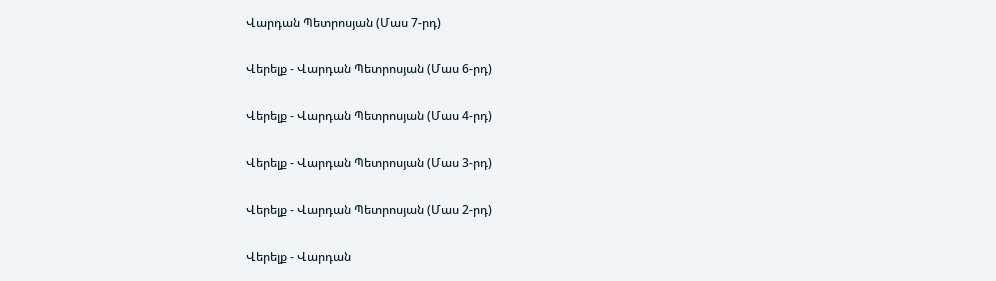Վարդան Պետրոսյան (Մաս 7-րդ)

Վերելք - Վարդան Պետրոսյան (Մաս 6-րդ)

Վերելք - Վարդան Պետրոսյան (Մաս 4-րդ)

Վերելք - Վարդան Պետրոսյան (Մաս 3-րդ)

Վերելք - Վարդան Պետրոսյան (Մաս 2-րդ)

Վերելք - Վարդան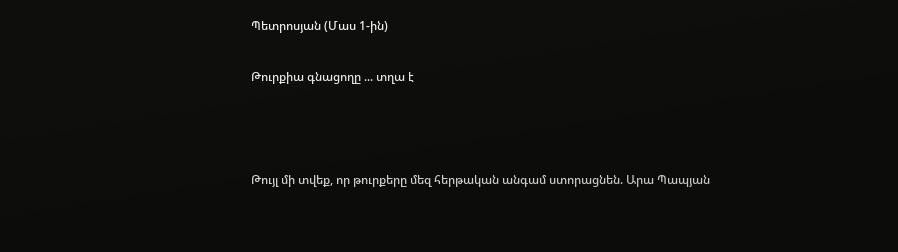Պետրոսյան (Մաս 1-ին)

Թուրքիա գնացողը ... տղա է



Թույլ մի տվեք, որ թուրքերը մեզ հերթական անգամ ստորացնեն. Արա Պապյան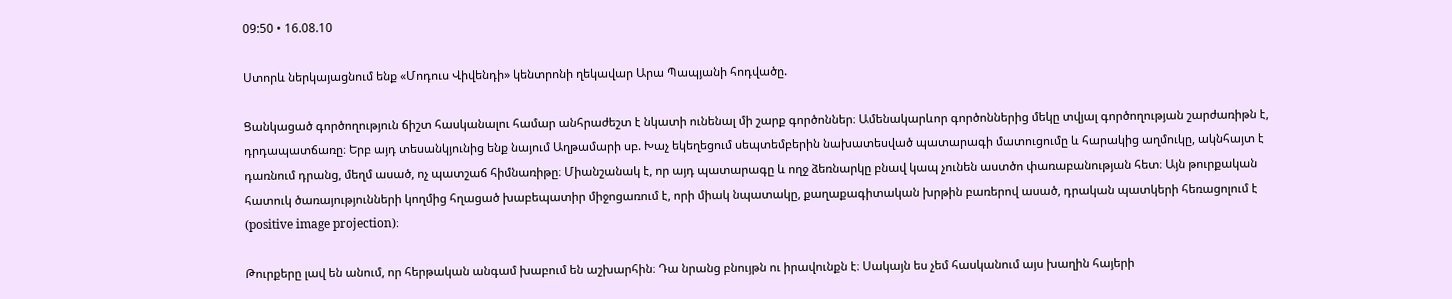09:50 • 16.08.10

Ստորև ներկայացնում ենք «Մոդուս Վիվենդի» կենտրոնի ղեկավար Արա Պապյանի հոդվածը.

Ցանկացած գործողություն ճիշտ հասկանալու համար անհրաժեշտ է նկատի ունենալ մի շարք գործոններ։ Ամենակարևոր գործոններից մեկը տվյալ գործողության շարժառիթն է, դրդապատճառը։ Երբ այդ տեսանկյունից ենք նայում Աղթամարի սբ. Խաչ եկեղեցում սեպտեմբերին նախատեսված պատարագի մատուցումը և հարակից աղմուկը, ակնհայտ է դառնում դրանց, մեղմ ասած, ոչ պատշաճ հիմնառիթը։ Միանշանակ է, որ այդ պատարագը և ողջ ձեռնարկը բնավ կապ չունեն աստծո փառաբանության հետ։ Այն թուրքական հատուկ ծառայությունների կողմից հղացած խաբեպատիր միջոցառում է, որի միակ նպատակը, քաղաքագիտական խրթին բառերով ասած, դրական պատկերի հեռացոլում է (positive image projection)։

Թուրքերը լավ են անում, որ հերթական անգամ խաբում են աշխարհին։ Դա նրանց բնույթն ու իրավունքն է։ Սակայն ես չեմ հասկանում այս խաղին հայերի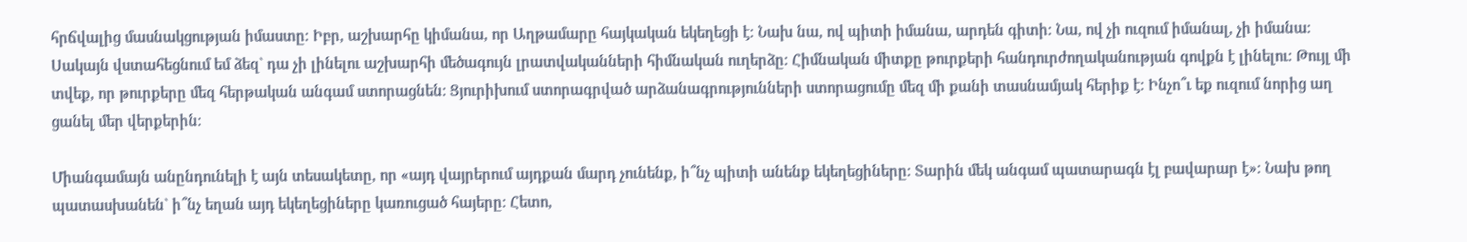հրճվալից մասնակցության իմաստը։ Իբր, աշխարհը կիմանա, որ Աղթամարը հայկական եկեղեցի է։ Նախ նա, ով պիտի իմանա, արդեն գիտի։ Նա, ով չի ուզում իմանալ, չի իմանա։ Սակայն վստահեցնում եմ ձեզ` դա չի լինելու աշխարհի մեծագույն լրատվականների հիմնական ուղերձը։ Հիմնական միտքը թուրքերի հանդուրժողականության գովքն է լինելու։ Թույլ մի տվեք, որ թուրքերը մեզ հերթական անգամ ստորացնեն։ Ցյուրիխում ստորագրված արձանագրությունների ստորացումը մեզ մի քանի տասնամյակ հերիք է։ Ինչո՞ւ եք ուզում նորից աղ ցանել մեր վերքերին։

Միանգամայն անընդունելի է այն տեսակետը, որ «այդ վայրերում այդքան մարդ չունենք, ի՞նչ պիտի անենք եկեղեցիները։ Տարին մեկ անգամ պատարագն էլ բավարար է»։ Նախ թող պատասխանեն` ի՞նչ եղան այդ եկեղեցիները կառուցած հայերը։ Հետո,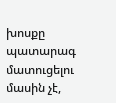խոսքը պատարագ մատուցելու մասին չէ,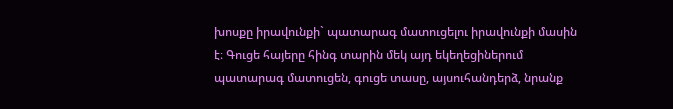խոսքը իրավունքի` պատարագ մատուցելու իրավունքի մասին է։ Գուցե հայերը հինգ տարին մեկ այդ եկեղեցիներում պատարագ մատուցեն, գուցե տասը, այսուհանդերձ, նրանք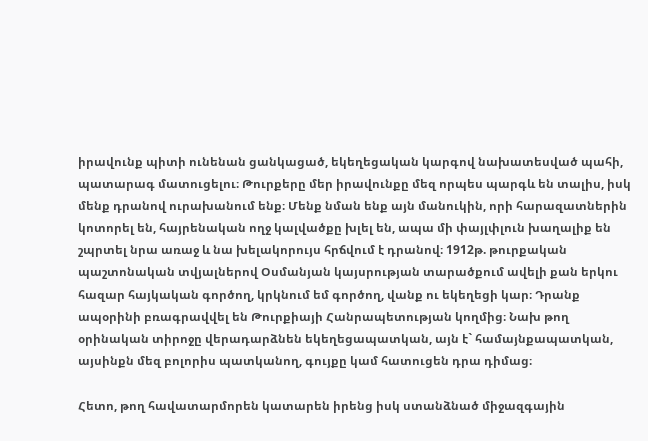իրավունք պիտի ունենան ցանկացած, եկեղեցական կարգով նախատեսված պահի, պատարագ մատուցելու։ Թուրքերը մեր իրավունքը մեզ որպես պարգև են տալիս, իսկ մենք դրանով ուրախանում ենք։ Մենք նման ենք այն մանուկին, որի հարազատներին կոտորել են, հայրենական ողջ կալվածքը խլել են, ապա մի փայլփլուն խաղալիք են շպրտել նրա առաջ և նա խելակորույս հրճվում է դրանով։ 1912թ. թուրքական պաշտոնական տվյալներով Օսմանյան կայսրության տարածքում ավելի քան երկու հազար հայկական գործող, կրկնում եմ գործող, վանք ու եկեղեցի կար։ Դրանք ապօրինի բռագրավվել են Թուրքիայի Հանրապետության կողմից։ Նախ թող օրինական տիրոջը վերադարձնեն եկեղեցապատկան, այն է` համայնքապատկան, այսինքն մեզ բոլորիս պատկանող, գույքը կամ հատուցեն դրա դիմաց։

Հետո, թող հավատարմորեն կատարեն իրենց իսկ ստանձնած միջազգային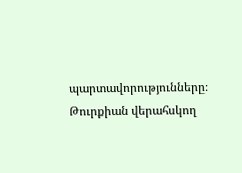պարտավորությունները։ Թուրքիան վերահսկող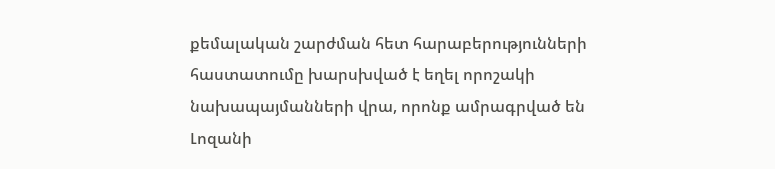քեմալական շարժման հետ հարաբերությունների հաստատումը խարսխված է եղել որոշակի նախապայմանների վրա, որոնք ամրագրված են Լոզանի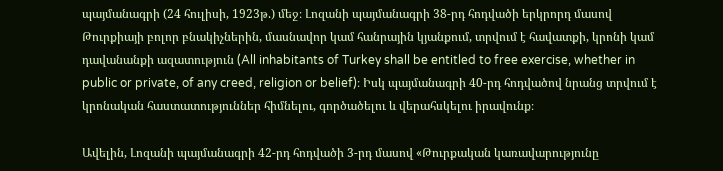պայմանագրի (24 հուլիսի, 1923թ.) մեջ։ Լոզանի պայմանագրի 38-րդ հոդվածի երկրորդ մասով Թուրքիայի բոլոր բնակիչներին, մասնավոր կամ հանրային կյանքում, տրվում է հավատքի, կրոնի կամ դավանանքի ազատություն (All inhabitants of Turkey shall be entitled to free exercise, whether in public or private, of any creed, religion or belief)։ Իսկ պայմանագրի 40-րդ հոդվածով նրանց տրվում է կրոնական հաստատություններ հիմնելու, գործածելու և վերահսկելու իրավունք։

Ավելին, Լոզանի պայմանագրի 42-րդ հոդվածի 3-րդ մասով «Թուրքական կառավարությունը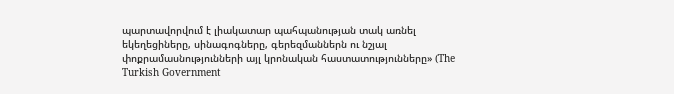պարտավորվում է լիակատար պահպանության տակ առնել եկեղեցիները, սինագոգները, գերեզմաններն ու նշյալ փոքրամասնությունների այլ կրոնական հաստատությունները» (The Turkish Government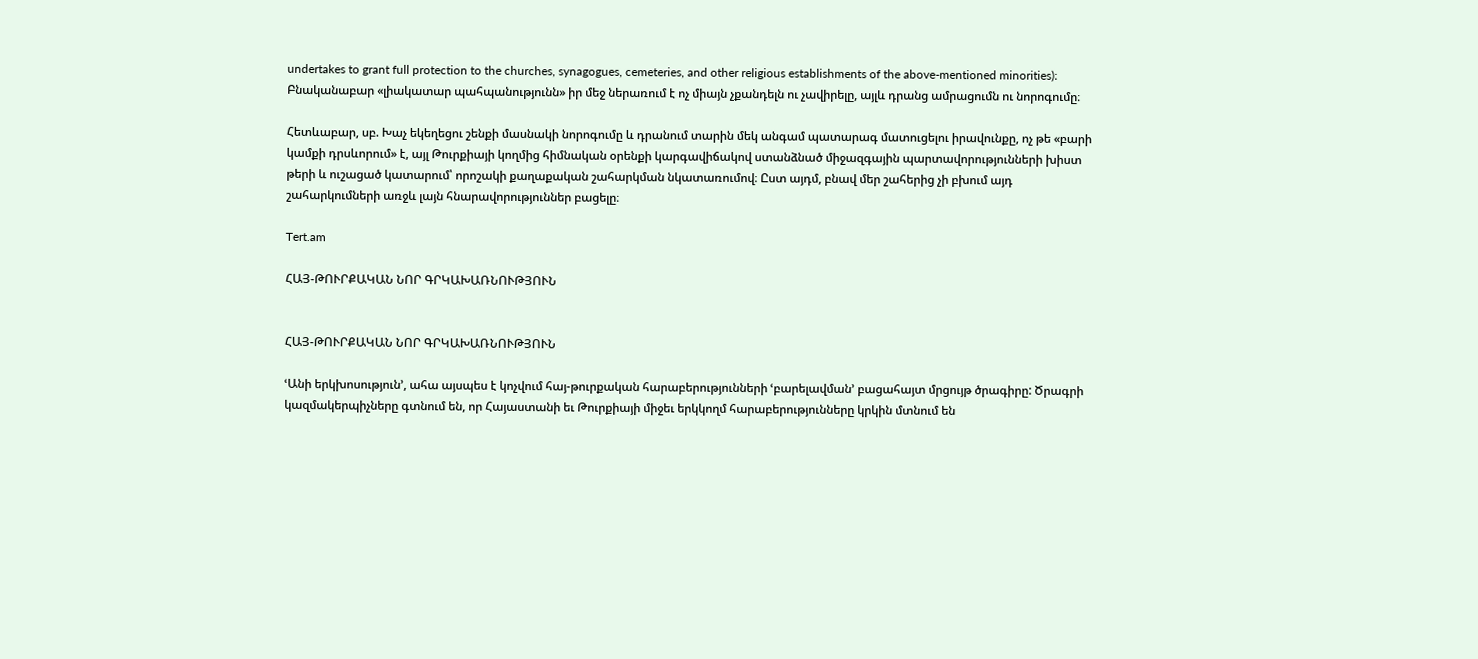undertakes to grant full protection to the churches, synagogues, cemeteries, and other religious establishments of the above-mentioned minorities)։ Բնականաբար «լիակատար պահպանությունն» իր մեջ ներառում է ոչ միայն չքանդելն ու չավիրելը, այլև դրանց ամրացումն ու նորոգումը։

Հետևաբար, սբ. Խաչ եկեղեցու շենքի մասնակի նորոգումը և դրանում տարին մեկ անգամ պատարագ մատուցելու իրավունքը, ոչ թե «բարի կամքի դրսևորում» է, այլ Թուրքիայի կողմից հիմնական օրենքի կարգավիճակով ստանձնած միջազգային պարտավորությունների խիստ թերի և ուշացած կատարում՝ որոշակի քաղաքական շահարկման նկատառումով։ Ըստ այդմ, բնավ մեր շահերից չի բխում այդ շահարկումների առջև լայն հնարավորություններ բացելը։

Tert.am

ՀԱՅ-ԹՈՒՐՔԱԿԱՆ ՆՈՐ ԳՐԿԱԽԱՌՆՈՒԹՅՈՒՆ


ՀԱՅ-ԹՈՒՐՔԱԿԱՆ ՆՈՐ ԳՐԿԱԽԱՌՆՈՒԹՅՈՒՆ

ՙԱնի երկխոսություն՚, ահա այսպես է կոչվում հայ-թուրքական հարաբերությունների ՙբարելավման՚ բացահայտ մրցույթ ծրագիրը: Ծրագրի կազմակերպիչները գտնում են, որ Հայաստանի եւ Թուրքիայի միջեւ երկկողմ հարաբերությունները կրկին մտնում են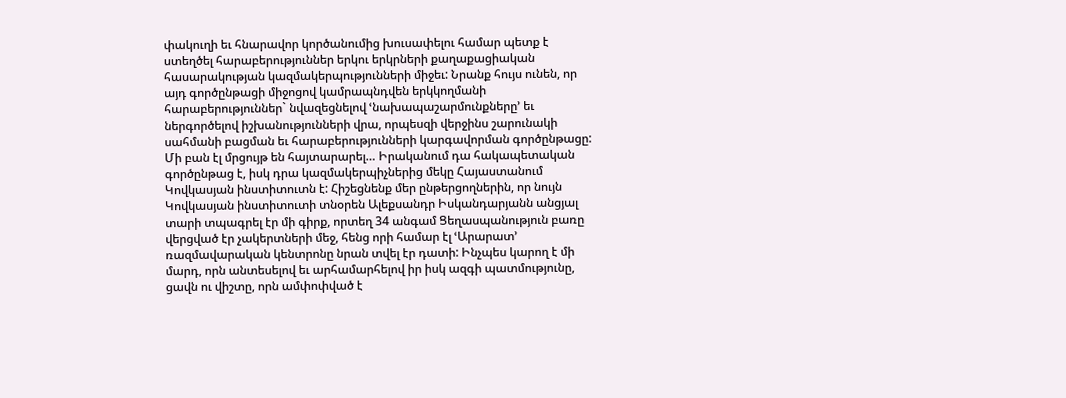փակուղի եւ հնարավոր կործանումից խուսափելու համար պետք է ստեղծել հարաբերություններ երկու երկրների քաղաքացիական հասարակության կազմակերպությունների միջեւ: Նրանք հույս ունեն, որ այդ գործընթացի միջոցով կամրապնդվեն երկկողմանի հարաբերություններ` նվազեցնելով ՙնախապաշարմունքները՚ եւ ներգործելով իշխանությունների վրա, որպեսզի վերջինս շարունակի սահմանի բացման եւ հարաբերությունների կարգավորման գործընթացը: Մի բան էլ մրցույթ են հայտարարել… Իրականում դա հակապետական գործընթաց է, իսկ դրա կազմակերպիչներից մեկը Հայաստանում Կովկասյան ինստիտուտն է: Հիշեցնենք մեր ընթերցողներին, որ նույն Կովկասյան ինստիտուտի տնօրեն Ալեքսանդր Իսկանդարյանն անցյալ տարի տպագրել էր մի գիրք, որտեղ 34 անգամ Ցեղասպանություն բառը վերցված էր չակերտների մեջ, հենց որի համար էլ ՙԱրարատ՚ ռազմավարական կենտրոնը նրան տվել էր դատի: Ինչպես կարող է մի մարդ, որն անտեսելով եւ արհամարհելով իր իսկ ազգի պատմությունը, ցավն ու վիշտը, որն ամփոփված է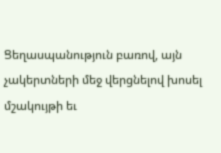Ցեղասպանություն բառով, այն չակերտների մեջ վերցնելով խոսել մշակույթի եւ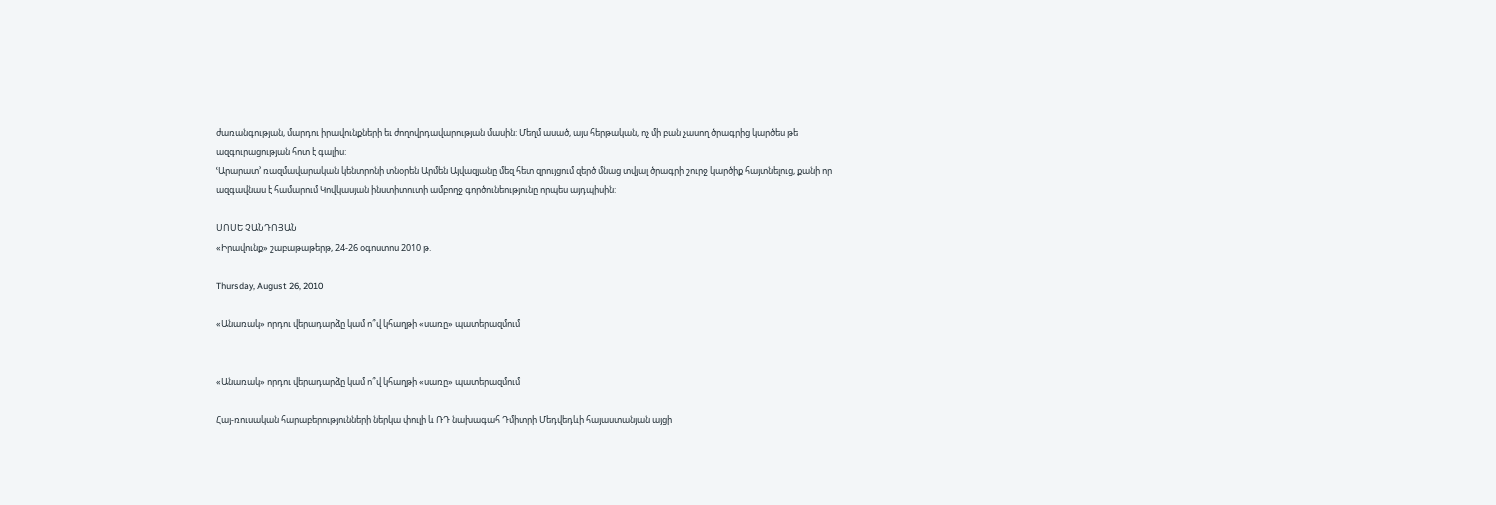ժառանգության, մարդու իրավունքների եւ ժողովրդավարության մասին: Մեղմ ասած, այս հերթական, ոչ մի բան չասող ծրագրից կարծես թե ազգուրացության հոտ է գալիս:
ՙԱրարատ՚ ռազմավարական կենտրոնի տնօրեն Արմեն Այվազյանը մեզ հետ զրույցում զերծ մնաց տվյալ ծրագրի շուրջ կարծիք հայտնելուց, քանի որ ազգավնաս է համարում Կովկասյան ինստիտուտի ամբողջ գործունեությունը որպես այդպիսին:

ՍՈՍԵ ՉԱՆԴՈՅԱՆ
«Իրավունք» շաբաթաթերթ, 24-26 օգոստոս 2010 թ.

Thursday, August 26, 2010

«Անառակ» որդու վերադարձը կամ ո՞վ կհաղթի «սառը» պատերազմում


«Անառակ» որդու վերադարձը կամ ո՞վ կհաղթի «սառը» պատերազմում

Հայ-ռուսական հարաբերությունների ներկա փուլի և ՌԴ նախագահ Դմիտրի Մեդվեդևի հայաստանյան այցի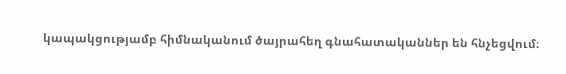կապակցությամբ հիմնականում ծայրահեղ գնահատականներ են հնչեցվում։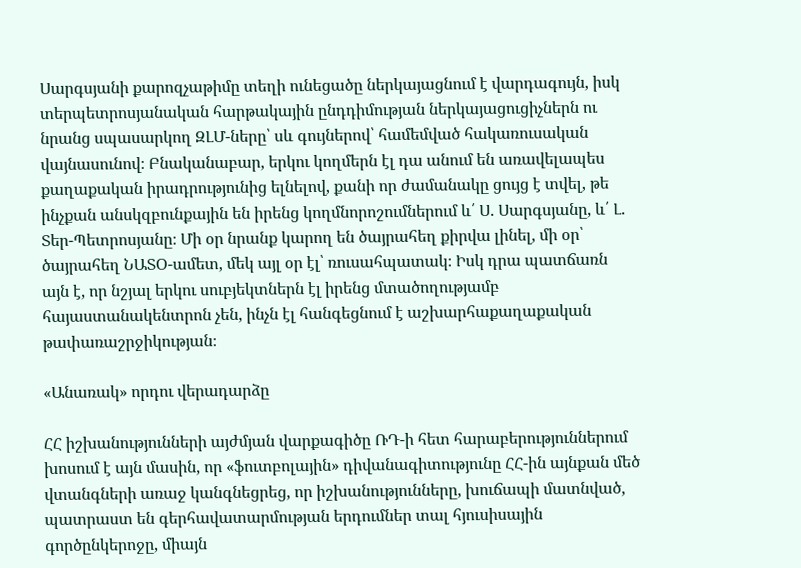Սարգսյանի քարոզչաթիմը տեղի ունեցածը ներկայացնում է վարդագույն, իսկ տերպետրոսյանական հարթակային ընդդիմության ներկայացուցիչներն ու նրանց սպասարկող ԶԼՄ-ները՝ սև գույներով՝ համեմված հակառուսական վայնասունով։ Բնականաբար, երկու կողմերն էլ դա անում են առավելապես քաղաքական իրադրությունից ելնելով, քանի որ ժամանակը ցույց է տվել, թե ինչքան անսկզբունքային են իրենց կողմնորոշումներում և՛ Ս. Սարգսյանը, և՛ Լ. Տեր-Պետրոսյանը։ Մի օր նրանք կարող են ծայրահեղ քիրվա լինել, մի օր՝ ծայրահեղ ՆԱՏՕ-ամետ, մեկ այլ օր էլ՝ ռուսահպատակ։ Իսկ դրա պատճառն այն է, որ նշյալ երկու սուբյեկտներն էլ իրենց մտածողությամբ հայաստանակենտրոն չեն, ինչն էլ հանգեցնում է աշխարհաքաղաքական թափառաշրջիկության։

«Անառակ» որդու վերադարձը

ՀՀ իշխանությունների այժմյան վարքագիծը ՌԴ-ի հետ հարաբերություններում խոսում է այն մասին, որ «ֆուտբոլային» դիվանագիտությունը ՀՀ-ին այնքան մեծ վտանգների առաջ կանգնեցրեց, որ իշխանությունները, խուճապի մատնված, պատրաստ են գերհավատարմության երդումներ տալ հյուսիսային գործընկերոջը, միայն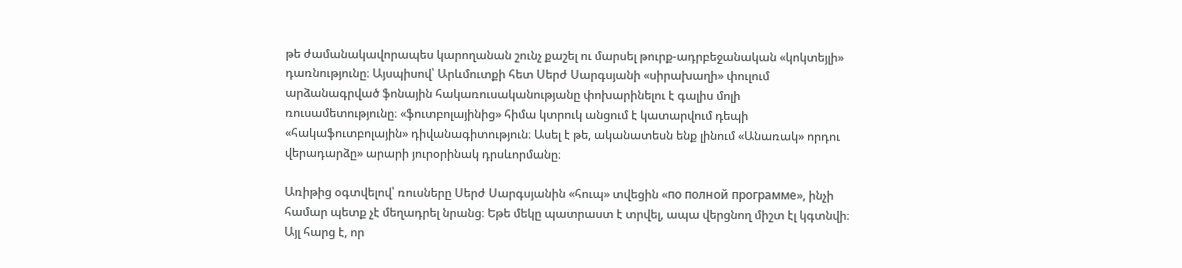թե ժամանակավորապես կարողանան շունչ քաշել ու մարսել թուրք-ադրբեջանական «կոկտեյլի» դառնությունը։ Այսպիսով՝ Արևմուտքի հետ Սերժ Սարգսյանի «սիրախաղի» փուլում արձանագրված ֆոնային հակառուսականությանը փոխարինելու է գալիս մոլի ռուսամետությունը։ «ֆուտբոլայինից» հիմա կտրուկ անցում է կատարվում դեպի «հակաֆուտբոլային» դիվանագիտություն։ Ասել է թե, ականատեսն ենք լինում «Անառակ» որդու վերադարձը» արարի յուրօրինակ դրսևորմանը։

Առիթից օգտվելով՝ ռուսները Սերժ Սարգսյանին «հուպ» տվեցին «по полной программе», ինչի համար պետք չէ մեղադրել նրանց։ Եթե մեկը պատրաստ է տրվել, ապա վերցնող միշտ էլ կգտնվի։ Այլ հարց է, որ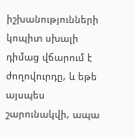իշխանությունների կոպիտ սխալի դիմաց վճարում է ժողովուրդը, և եթե այսպես շարունակվի, ապա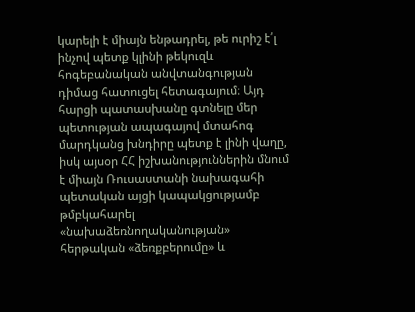կարելի է միայն ենթադրել, թե ուրիշ է՛լ ինչով պետք կլինի թեկուզև հոգեբանական անվտանգության դիմաց հատուցել հետագայում։ Այդ հարցի պատասխանը գտնելը մեր պետության ապագայով մտահոգ մարդկանց խնդիրը պետք է լինի վաղը, իսկ այսօր ՀՀ իշխանություններին մնում է միայն Ռուսաստանի նախագահի պետական այցի կապակցությամբ թմբկահարել «նախաձեռնողականության» հերթական «ձեռքբերումը» և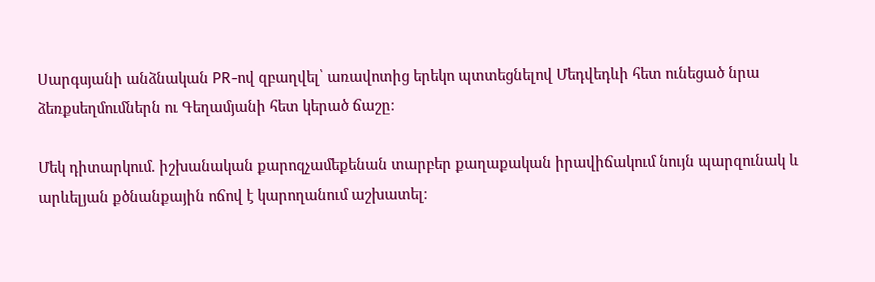Սարգսյանի անձնական PR-ով զբաղվել՝ առավոտից երեկո պտտեցնելով Մեդվեդևի հետ ունեցած նրա ձեռքսեղմումներն ու Գեղամյանի հետ կերած ճաշը։

Մեկ դիտարկում. իշխանական քարոզչամեքենան տարբեր քաղաքական իրավիճակում նույն պարզունակ և արևելյան քծնանքային ոճով է կարողանում աշխատել։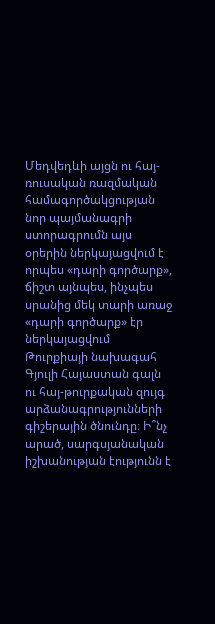Մեդվեդևի այցն ու հայ-ռուսական ռազմական համագործակցության նոր պայմանագրի ստորագրումն այս օրերին ներկայացվում է որպես «դարի գործարք», ճիշտ այնպես, ինչպես սրանից մեկ տարի առաջ «դարի գործարք» էր ներկայացվում Թուրքիայի նախագահ Գյուլի Հայաստան գալն ու հայ-թուրքական զույգ արձանագրությունների գիշերային ծնունդը։ Ի՞նչ արած, սարգսյանական իշխանության էությունն է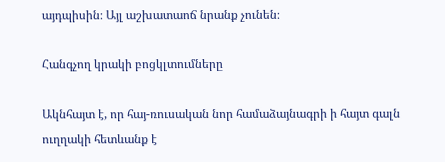այդպիսին։ Այլ աշխատաոճ նրանք չունեն։

Հանգչող կրակի բոցկլտումները

Ակնհայտ է, որ հայ-ռուսական նոր համաձայնագրի ի հայտ գալն ուղղակի հետևանք է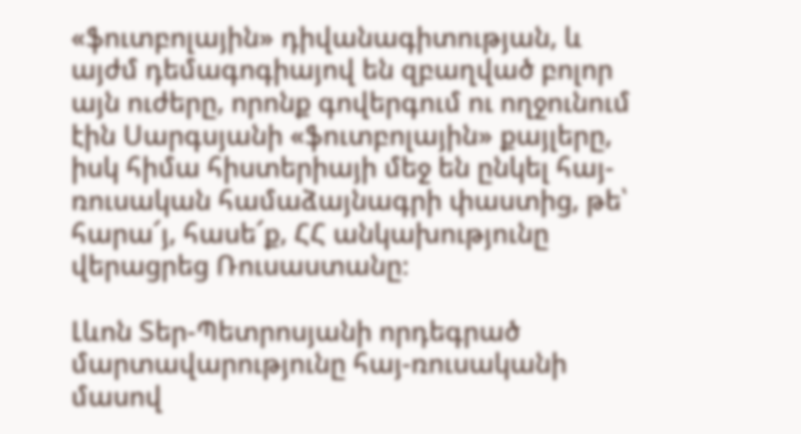«ֆուտբոլային» դիվանագիտության, և այժմ դեմագոգիայով են զբաղված բոլոր այն ուժերը, որոնք գովերգում ու ողջունում էին Սարգսյանի «ֆուտբոլային» քայլերը, իսկ հիմա հիստերիայի մեջ են ընկել հայ-ռուսական համաձայնագրի փաստից, թե՝ հարա՜յ, հասե՜ք, ՀՀ անկախությունը վերացրեց Ռուսաստանը։

Լևոն Տեր-Պետրոսյանի որդեգրած մարտավարությունը հայ-ռուսականի մասով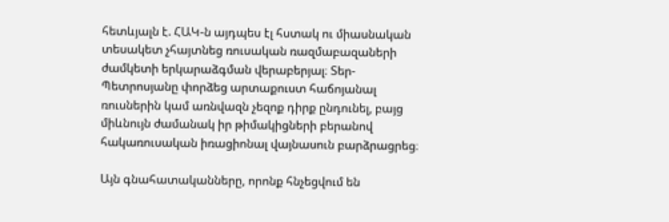հետևյալն է. ՀԱԿ-ն այդպես էլ հստակ ու միասնական տեսակետ չհայտնեց ռուսական ռազմաբազաների ժամկետի երկարաձգման վերաբերյալ։ Տեր-Պետրոսյանը փորձեց արտաքուստ հաճոյանալ ռուսներին կամ առնվազն չեզոք դիրք ընդունել, բայց միևնույն ժամանակ իր թիմակիցների բերանով հակառուսական իռացիոնալ վայնասուն բարձրացրեց։

Այն գնահատականները, որոնք հնչեցվում են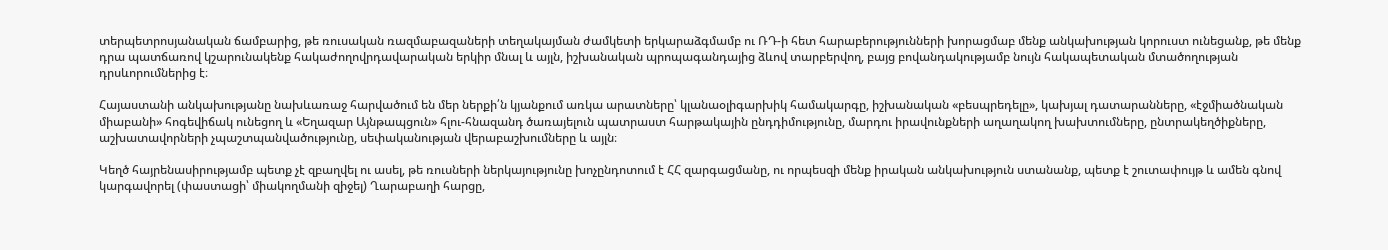տերպետրոսյանական ճամբարից, թե ռուսական ռազմաբազաների տեղակայման ժամկետի երկարաձգմամբ ու ՌԴ-ի հետ հարաբերությունների խորացմաբ մենք անկախության կորուստ ունեցանք, թե մենք դրա պատճառով կշարունակենք հակաժողովրդավարական երկիր մնալ և այլն, իշխանական պրոպագանդայից ձևով տարբերվող, բայց բովանդակությամբ նույն հակապետական մտածողության դրսևորումներից է։

Հայաստանի անկախությանը նախևառաջ հարվածում են մեր ներքի՛ն կյանքում առկա արատները՝ կլանաօլիգարխիկ համակարգը, իշխանական «բեսպրեդելը», կախյալ դատարանները, «էջմիածնական միաբանի» հոգեվիճակ ունեցող և «Եղազար Այնթապցուն» հլու-հնազանդ ծառայելուն պատրաստ հարթակային ընդդիմությունը, մարդու իրավունքների աղաղակող խախտումները, ընտրակեղծիքները, աշխատավորների չպաշտպանվածությունը, սեփականության վերաբաշխումները և այլն։

Կեղծ հայրենասիրությամբ պետք չէ զբաղվել ու ասել, թե ռուսների ներկայությունը խոչընդոտում է ՀՀ զարգացմանը, ու որպեսզի մենք իրական անկախություն ստանանք, պետք է շուտափույթ և ամեն գնով կարգավորել (փաստացի՝ միակողմանի զիջել) Ղարաբաղի հարցը,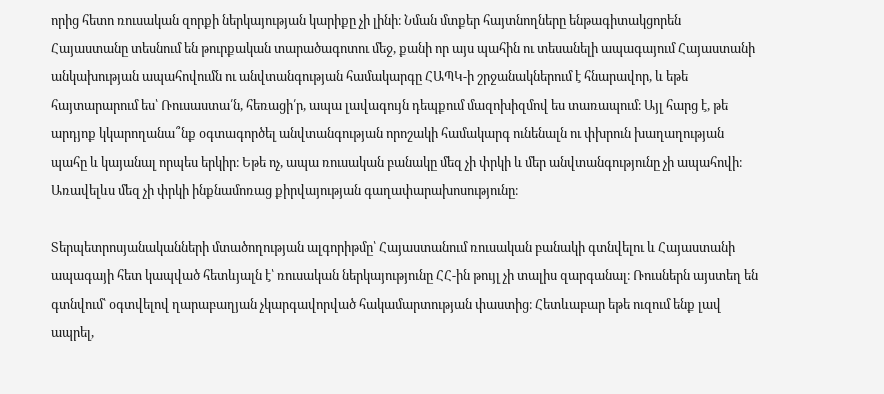որից հետո ռուսական զորքի ներկայության կարիքը չի լինի։ Նման մտքեր հայտնողները ենթագիտակցորեն Հայաստանը տեսնում են թուրքական տարածագոտու մեջ, քանի որ այս պահին ու տեսանելի ապագայում Հայաստանի անկախության ապահովումն ու անվտանգության համակարգը ՀԱՊԿ-ի շրջանակներում է հնարավոր, և եթե հայտարարում ես՝ Ռուսաստա՛ն, հեռացի՛ր, ապա լավագույն դեպքում մազոխիզմով ես տառապում։ Այլ հարց է, թե արդյոք կկարողանա՞նք օգտագործել անվտանգության որոշակի համակարգ ունենալն ու փխրուն խաղաղության պահը և կայանալ որպես երկիր։ Եթե ոչ, ապա ռուսական բանակը մեզ չի փրկի և մեր անվտանգությունը չի ապահովի։ Առավելևս մեզ չի փրկի ինքնամոռաց քիրվայության գաղափարախոսությունը։

Տերպետրոսյանականների մտածողության ալգորիթմը՝ Հայաստանում ռուսական բանակի գտնվելու և Հայաստանի ապագայի հետ կապված հետևյալն է՝ ռուսական ներկայությունը ՀՀ-ին թույլ չի տալիս զարգանալ։ Ռուսներն այստեղ են գտնվում՝ օգտվելով ղարաբաղյան չկարգավորված հակամարտության փաստից։ Հետևաբար եթե ուզում ենք լավ ապրել,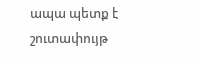ապա պետք է շուտափույթ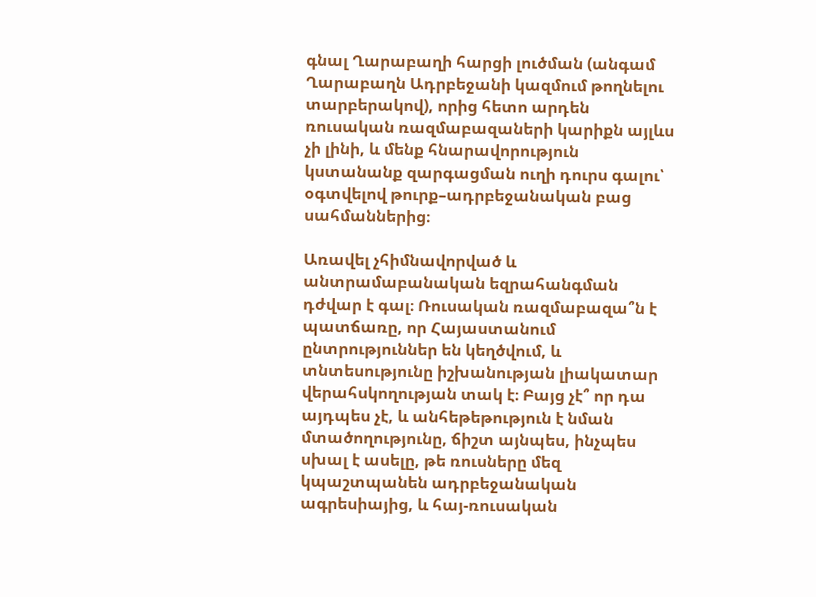գնալ Ղարաբաղի հարցի լուծման (անգամ Ղարաբաղն Ադրբեջանի կազմում թողնելու տարբերակով), որից հետո արդեն ռուսական ռազմաբազաների կարիքն այլևս չի լինի, և մենք հնարավորություն կստանանք զարգացման ուղի դուրս գալու՝ օգտվելով թուրք–ադրբեջանական բաց սահմաններից։

Առավել չհիմնավորված և անտրամաբանական եզրահանգման դժվար է գալ։ Ռուսական ռազմաբազա՞ն է պատճառը, որ Հայաստանում ընտրություններ են կեղծվում, և տնտեսությունը իշխանության լիակատար վերահսկողության տակ է։ Բայց չէ՞ որ դա այդպես չէ, և անհեթեթություն է նման մտածողությունը, ճիշտ այնպես, ինչպես սխալ է ասելը, թե ռուսները մեզ կպաշտպանեն ադրբեջանական ագրեսիայից, և հայ-ռուսական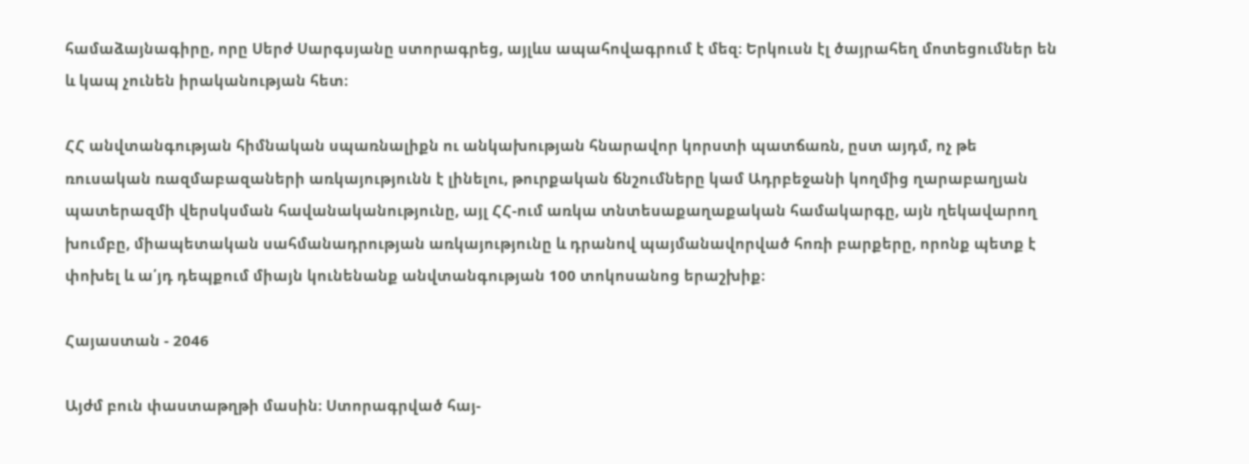համաձայնագիրը, որը Սերժ Սարգսյանը ստորագրեց, այլևս ապահովագրում է մեզ։ Երկուսն էլ ծայրահեղ մոտեցումներ են և կապ չունեն իրականության հետ։

ՀՀ անվտանգության հիմնական սպառնալիքն ու անկախության հնարավոր կորստի պատճառն, ըստ այդմ, ոչ թե ռուսական ռազմաբազաների առկայությունն է լինելու, թուրքական ճնշումները կամ Ադրբեջանի կողմից ղարաբաղյան պատերազմի վերսկսման հավանականությունը, այլ ՀՀ-ում առկա տնտեսաքաղաքական համակարգը, այն ղեկավարող խումբը, միապետական սահմանադրության առկայությունը և դրանով պայմանավորված հոռի բարքերը, որոնք պետք է փոխել և ա՛յդ դեպքում միայն կունենանք անվտանգության 100 տոկոսանոց երաշխիք։

Հայաստան - 2046

Այժմ բուն փաստաթղթի մասին։ Ստորագրված հայ-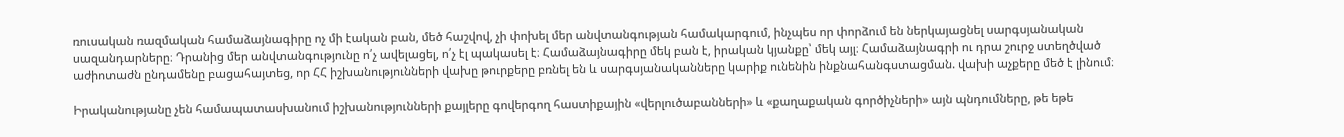ռուսական ռազմական համաձայնագիրը ոչ մի էական բան, մեծ հաշվով, չի փոխել մեր անվտանգության համակարգում, ինչպես որ փորձում են ներկայացնել սարգսյանական սազանդարները։ Դրանից մեր անվտանգությունը ո՛չ ավելացել, ո՛չ էլ պակասել է։ Համաձայնագիրը մեկ բան է, իրական կյանքը՝ մեկ այլ։ Համաձայնագրի ու դրա շուրջ ստեղծված աժիոտաժն ընդամենը բացահայտեց, որ ՀՀ իշխանությունների վախը թուրքերը բռնել են և սարգսյանականները կարիք ունենին ինքնահանգստացման. վախի աչքերը մեծ է լինում։

Իրականությանը չեն համապատասխանում իշխանությունների քայլերը գովերգող հաստիքային «վերլուծաբանների» և «քաղաքական գործիչների» այն պնդումները, թե եթե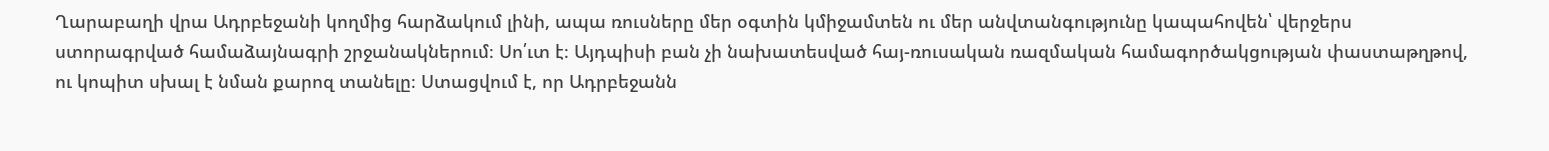Ղարաբաղի վրա Ադրբեջանի կողմից հարձակում լինի, ապա ռուսները մեր օգտին կմիջամտեն ու մեր անվտանգությունը կապահովեն՝ վերջերս ստորագրված համաձայնագրի շրջանակներում։ Սո՛ւտ է։ Այդպիսի բան չի նախատեսված հայ-ռուսական ռազմական համագործակցության փաստաթղթով, ու կոպիտ սխալ է նման քարոզ տանելը։ Ստացվում է, որ Ադրբեջանն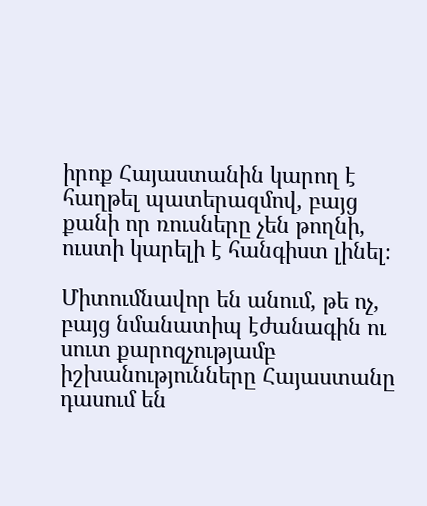իրոք Հայաստանին կարող է հաղթել պատերազմով, բայց քանի որ ռուսները չեն թողնի, ուստի կարելի է հանգիստ լինել։

Միտումնավոր են անում, թե ոչ, բայց նմանատիպ էժանագին ու սուտ քարոզչությամբ իշխանությունները Հայաստանը դասում են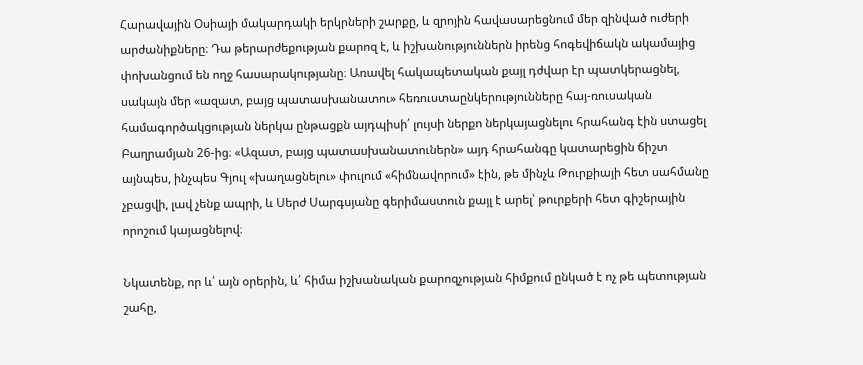Հարավային Օսիայի մակարդակի երկրների շարքը, և զրոյին հավասարեցնում մեր զինված ուժերի արժանիքները։ Դա թերարժեքության քարոզ է, և իշխանություններն իրենց հոգեվիճակն ակամայից փոխանցում են ողջ հասարակությանը։ Առավել հակապետական քայլ դժվար էր պատկերացնել, սակայն մեր «ազատ, բայց պատասխանատու» հեռուստաընկերությունները հայ-ռուսական համագործակցության ներկա ընթացքն այդպիսի՛ լույսի ներքո ներկայացնելու հրահանգ էին ստացել Բաղրամյան 26-ից։ «Ազատ, բայց պատասխանատուներն» այդ հրահանգը կատարեցին ճիշտ այնպես, ինչպես Գյուլ «խաղացնելու» փուլում «հիմնավորում» էին, թե մինչև Թուրքիայի հետ սահմանը չբացվի, լավ չենք ապրի, և Սերժ Սարգսյանը գերիմաստուն քայլ է արել՝ թուրքերի հետ գիշերային որոշում կայացնելով։

Նկատենք, որ և՛ այն օրերին, և՛ հիմա իշխանական քարոզչության հիմքում ընկած է ոչ թե պետության շահը,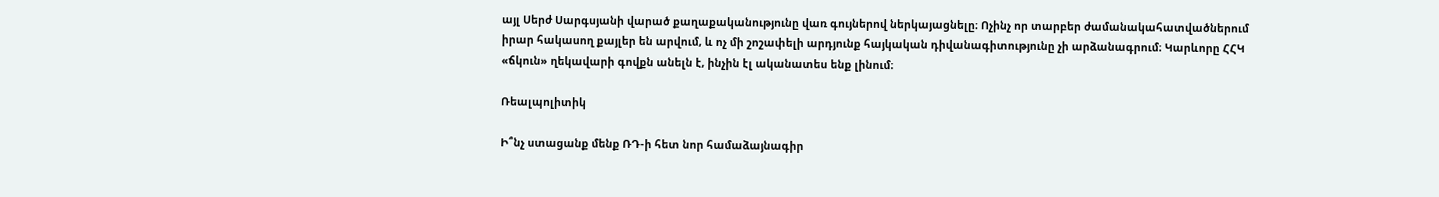այլ Սերժ Սարգսյանի վարած քաղաքականությունը վառ գույներով ներկայացնելը։ Ոչինչ որ տարբեր ժամանակահատվածներում իրար հակասող քայլեր են արվում, և ոչ մի շոշափելի արդյունք հայկական դիվանագիտությունը չի արձանագրում։ Կարևորը ՀՀԿ «ճկուն» ղեկավարի գովքն անելն է, ինչին էլ ականատես ենք լինում։

Ռեալպոլիտիկ

Ի՞նչ ստացանք մենք ՌԴ-ի հետ նոր համաձայնագիր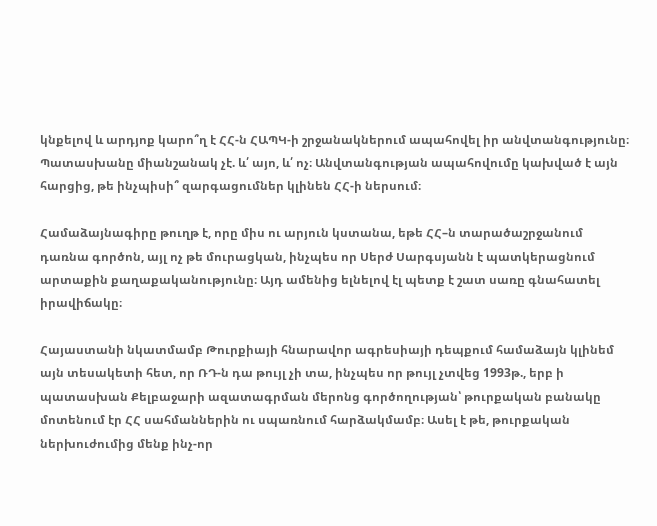կնքելով և արդյոք կարո՞ղ է ՀՀ-ն ՀԱՊԿ-ի շրջանակներում ապահովել իր անվտանգությունը։ Պատասխանը միանշանակ չէ. և՛ այո, և՛ ոչ։ Անվտանգության ապահովումը կախված է այն հարցից, թե ինչպիսի՞ զարգացումներ կլինեն ՀՀ-ի ներսում։

Համաձայնագիրը թուղթ է, որը միս ու արյուն կստանա, եթե ՀՀ–ն տարածաշրջանում դառնա գործոն, այլ ոչ թե մուրացկան, ինչպես որ Սերժ Սարգսյանն է պատկերացնում արտաքին քաղաքականությունը։ Այդ ամենից ելնելով էլ պետք է շատ սառը գնահատել իրավիճակը։

Հայաստանի նկատմամբ Թուրքիայի հնարավոր ագրեսիայի դեպքում համաձայն կլինեմ այն տեսակետի հետ, որ ՌԴ-ն դա թույլ չի տա, ինչպես որ թույլ չտվեց 1993թ., երբ ի պատասխան Քելբաջարի ազատագրման մերոնց գործողության՝ թուրքական բանակը մոտենում էր ՀՀ սահմաններին ու սպառնում հարձակմամբ։ Ասել է թե, թուրքական ներխուժումից մենք ինչ-որ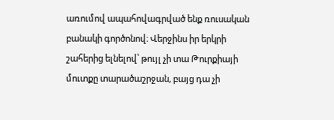առումով ապահովագրված ենք ռուսական բանակի գործոնով։ Վերջինս իր երկրի շահերից ելնելով՝ թույլ չի տա Թուրքիայի մուտքը տարածաշրջան, բայց դա չի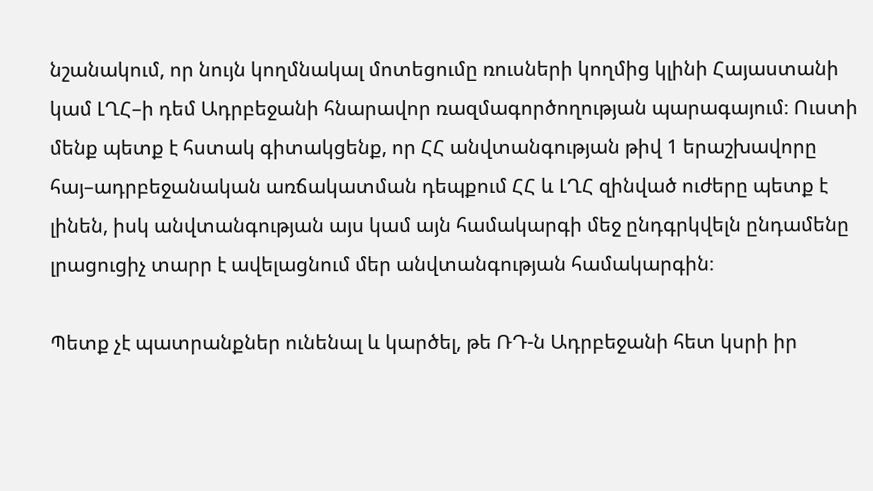նշանակում, որ նույն կողմնակալ մոտեցումը ռուսների կողմից կլինի Հայաստանի կամ ԼՂՀ–ի դեմ Ադրբեջանի հնարավոր ռազմագործողության պարագայում։ Ուստի մենք պետք է հստակ գիտակցենք, որ ՀՀ անվտանգության թիվ 1 երաշխավորը հայ–ադրբեջանական առճակատման դեպքում ՀՀ և ԼՂՀ զինված ուժերը պետք է լինեն, իսկ անվտանգության այս կամ այն համակարգի մեջ ընդգրկվելն ընդամենը լրացուցիչ տարր է ավելացնում մեր անվտանգության համակարգին։

Պետք չէ պատրանքներ ունենալ և կարծել, թե ՌԴ-ն Ադրբեջանի հետ կսրի իր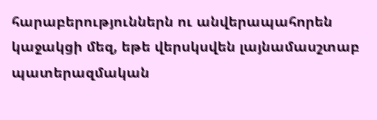հարաբերություններն ու անվերապահորեն կաջակցի մեզ, եթե վերսկսվեն լայնամասշտաբ պատերազմական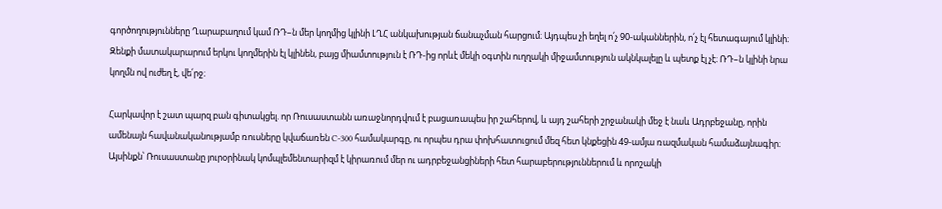գործողությունները Ղարաբաղում կամ ՌԴ–ն մեր կողմից կլինի ԼՂՀ անկախության ճանաչման հարցում։ Այդպես չի եղել ո՛չ 90-ականներին, ո՛չ էլ հետագայում կլինի։ Զենքի մատակարարում երկու կողմերին էլ կլինեն, բայց միամտություն է ՌԴ-ից որևէ մեկի օգտին ուղղակի միջամտություն ակնկալելը և պետք էլ չէ։ ՌԴ–ն կլինի նրա կողմն ով ուժեղ է, վե՛րջ։

Հարկավոր է շատ պարզ բան գիտակցել. որ Ռուսաստանն առաջնորդվում է բացառապես իր շահերով, և այդ շահերի շրջանակի մեջ է նաև Ադրբեջանը, որին ամենայն հավանականությամբ ռուսները կվաճառեն C-300 համակարգը, ու որպես դրա փոխհատուցում մեզ հետ կնքեցին 49-ամյա ռազմական համաձայնագիր։ Այսինքն՝ Ռուսաստանը յուրօրինակ կոմպլեմենտարիզմ է կիրառում մեր ու ադրբեջանցիների հետ հարաբերություններում և որոշակի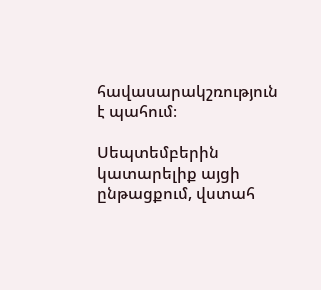հավասարակշռություն է պահում։

Սեպտեմբերին կատարելիք այցի ընթացքում, վստահ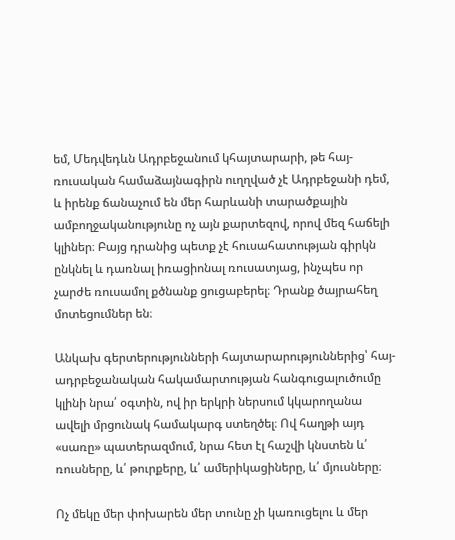եմ, Մեդվեդևն Ադրբեջանում կհայտարարի, թե հայ-ռուսական համաձայնագիրն ուղղված չէ Ադրբեջանի դեմ, և իրենք ճանաչում են մեր հարևանի տարածքային ամբողջականությունը ոչ այն քարտեզով, որով մեզ հաճելի կլիներ։ Բայց դրանից պետք չէ հուսահատության գիրկն ընկնել և դառնալ իռացիոնալ ռուսատյաց, ինչպես որ չարժե ռուսամոլ քծնանք ցուցաբերել։ Դրանք ծայրահեղ մոտեցումներ են։

Անկախ գերտերությունների հայտարարություններից՝ հայ-ադրբեջանական հակամարտության հանգուցալուծումը կլինի նրա՛ օգտին, ով իր երկրի ներսում կկարողանա ավելի մրցունակ համակարգ ստեղծել։ Ով հաղթի այդ «սառը» պատերազմում, նրա հետ էլ հաշվի կնստեն և՛ ռուսները, և՛ թուրքերը, և՛ ամերիկացիները, և՛ մյուսները։

Ոչ մեկը մեր փոխարեն մեր տունը չի կառուցելու և մեր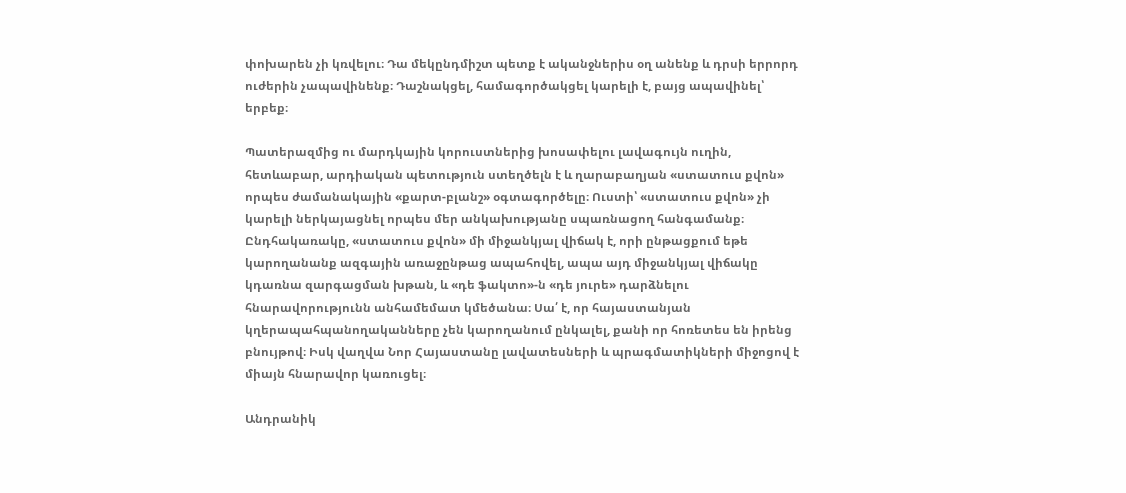փոխարեն չի կռվելու։ Դա մեկընդմիշտ պետք է ականջներիս օղ անենք և դրսի երրորդ ուժերին չապավինենք։ Դաշնակցել, համագործակցել կարելի է, բայց ապավինել՝ երբեք։

Պատերազմից ու մարդկային կորուստներից խոսափելու լավագույն ուղին, հետևաբար, արդիական պետություն ստեղծելն է և ղարաբաղյան «ստատուս քվոն» որպես ժամանակային «քարտ-բլանշ» օգտագործելը։ Ուստի՝ «ստատուս քվոն» չի կարելի ներկայացնել որպես մեր անկախությանը սպառնացող հանգամանք։ Ընդհակառակը, «ստատուս քվոն» մի միջանկյալ վիճակ է, որի ընթացքում եթե կարողանանք ազգային առաջընթաց ապահովել, ապա այդ միջանկյալ վիճակը կդառնա զարգացման խթան, և «դե ֆակտո»-ն «դե յուրե» դարձնելու հնարավորությունն անհամեմատ կմեծանա։ Սա՛ է, որ հայաստանյան կղերապահպանողականները չեն կարողանում ընկալել, քանի որ հոռետես են իրենց բնույթով։ Իսկ վաղվա Նոր Հայաստանը լավատեսների և պրագմատիկների միջոցով է միայն հնարավոր կառուցել։

Անդրանիկ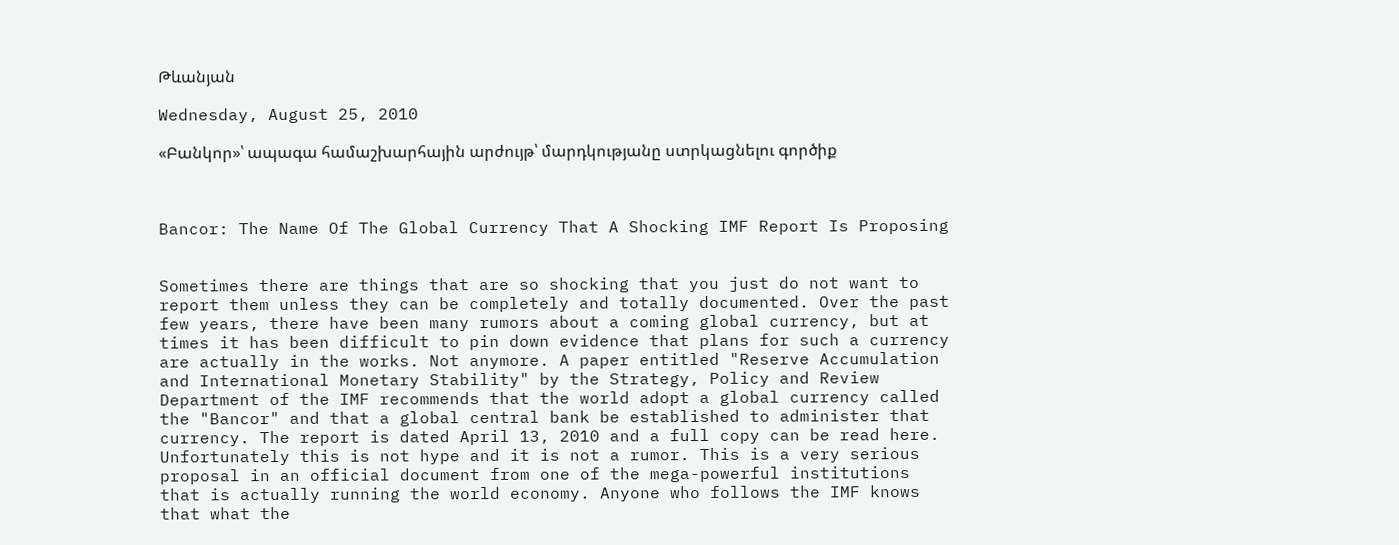Թևանյան

Wednesday, August 25, 2010

«Բանկոր»՝ ապագա համաշխարհային արժույթ՝ մարդկությանը ստրկացնելու գործիք



Bancor: The Name Of The Global Currency That A Shocking IMF Report Is Proposing


Sometimes there are things that are so shocking that you just do not want to report them unless they can be completely and totally documented. Over the past few years, there have been many rumors about a coming global currency, but at times it has been difficult to pin down evidence that plans for such a currency are actually in the works. Not anymore. A paper entitled "Reserve Accumulation and International Monetary Stability" by the Strategy, Policy and Review Department of the IMF recommends that the world adopt a global currency called the "Bancor" and that a global central bank be established to administer that currency. The report is dated April 13, 2010 and a full copy can be read here. Unfortunately this is not hype and it is not a rumor. This is a very serious proposal in an official document from one of the mega-powerful institutions that is actually running the world economy. Anyone who follows the IMF knows that what the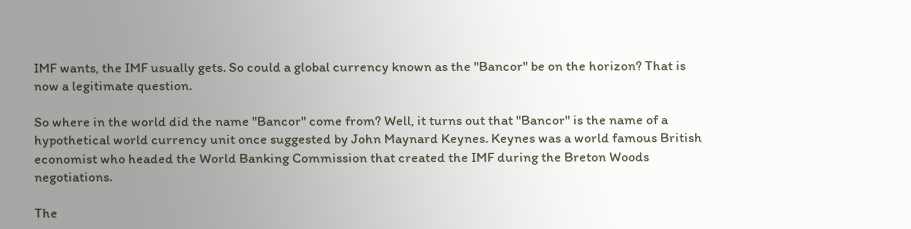IMF wants, the IMF usually gets. So could a global currency known as the "Bancor" be on the horizon? That is now a legitimate question.

So where in the world did the name "Bancor" come from? Well, it turns out that "Bancor" is the name of a hypothetical world currency unit once suggested by John Maynard Keynes. Keynes was a world famous British economist who headed the World Banking Commission that created the IMF during the Breton Woods negotiations.

The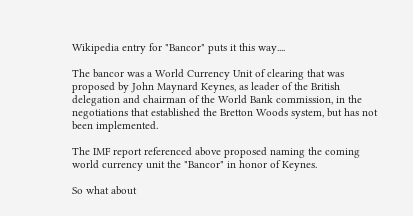Wikipedia entry for "Bancor" puts it this way....

The bancor was a World Currency Unit of clearing that was proposed by John Maynard Keynes, as leader of the British delegation and chairman of the World Bank commission, in the negotiations that established the Bretton Woods system, but has not been implemented.

The IMF report referenced above proposed naming the coming world currency unit the "Bancor" in honor of Keynes.

So what about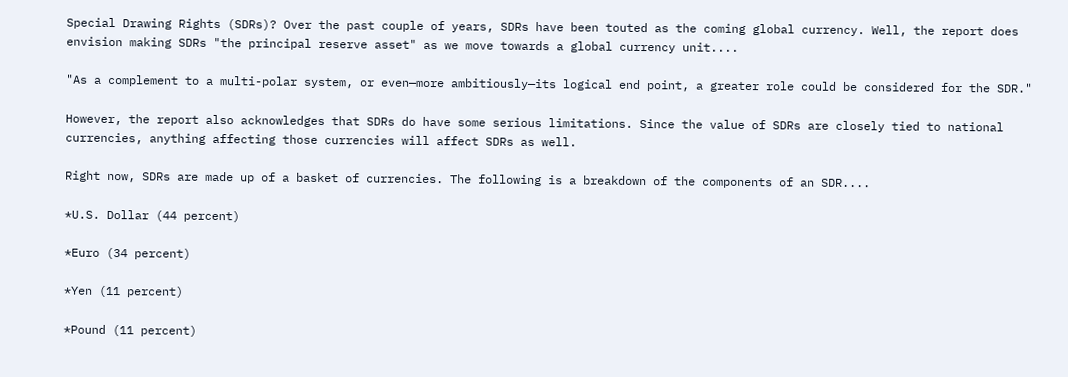Special Drawing Rights (SDRs)? Over the past couple of years, SDRs have been touted as the coming global currency. Well, the report does envision making SDRs "the principal reserve asset" as we move towards a global currency unit....

"As a complement to a multi-polar system, or even—more ambitiously—its logical end point, a greater role could be considered for the SDR."

However, the report also acknowledges that SDRs do have some serious limitations. Since the value of SDRs are closely tied to national currencies, anything affecting those currencies will affect SDRs as well.

Right now, SDRs are made up of a basket of currencies. The following is a breakdown of the components of an SDR....

*U.S. Dollar (44 percent)

*Euro (34 percent)

*Yen (11 percent)

*Pound (11 percent)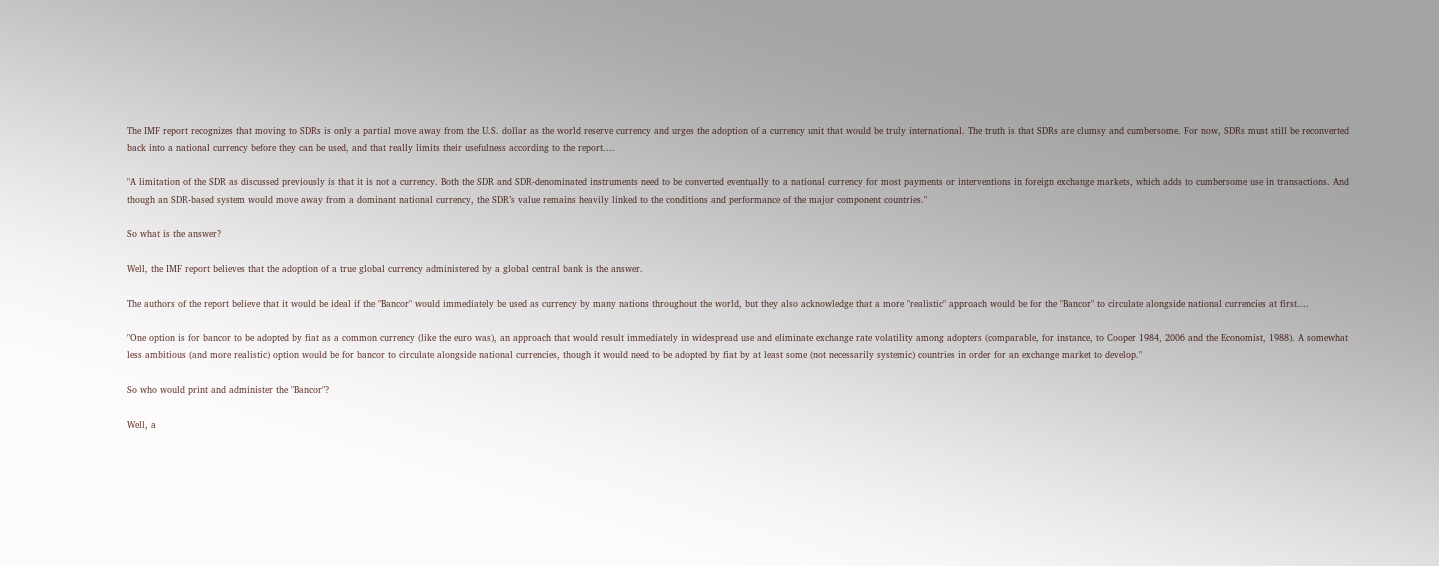The IMF report recognizes that moving to SDRs is only a partial move away from the U.S. dollar as the world reserve currency and urges the adoption of a currency unit that would be truly international. The truth is that SDRs are clumsy and cumbersome. For now, SDRs must still be reconverted back into a national currency before they can be used, and that really limits their usefulness according to the report....

"A limitation of the SDR as discussed previously is that it is not a currency. Both the SDR and SDR-denominated instruments need to be converted eventually to a national currency for most payments or interventions in foreign exchange markets, which adds to cumbersome use in transactions. And though an SDR-based system would move away from a dominant national currency, the SDR’s value remains heavily linked to the conditions and performance of the major component countries."

So what is the answer?

Well, the IMF report believes that the adoption of a true global currency administered by a global central bank is the answer.

The authors of the report believe that it would be ideal if the "Bancor" would immediately be used as currency by many nations throughout the world, but they also acknowledge that a more "realistic" approach would be for the "Bancor" to circulate alongside national currencies at first....

"One option is for bancor to be adopted by fiat as a common currency (like the euro was), an approach that would result immediately in widespread use and eliminate exchange rate volatility among adopters (comparable, for instance, to Cooper 1984, 2006 and the Economist, 1988). A somewhat less ambitious (and more realistic) option would be for bancor to circulate alongside national currencies, though it would need to be adopted by fiat by at least some (not necessarily systemic) countries in order for an exchange market to develop."

So who would print and administer the "Bancor"?

Well, a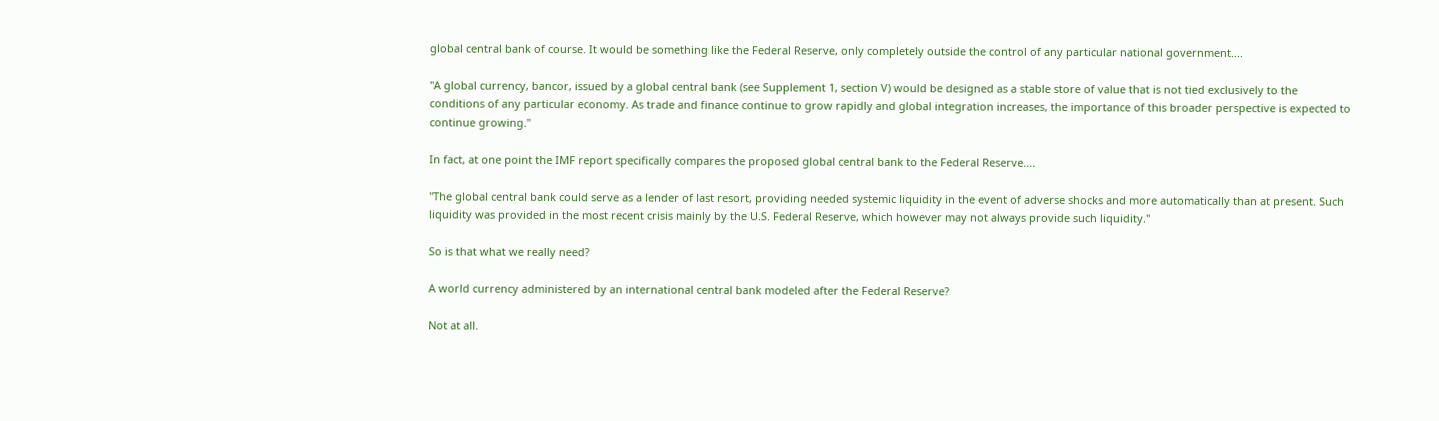global central bank of course. It would be something like the Federal Reserve, only completely outside the control of any particular national government....

"A global currency, bancor, issued by a global central bank (see Supplement 1, section V) would be designed as a stable store of value that is not tied exclusively to the conditions of any particular economy. As trade and finance continue to grow rapidly and global integration increases, the importance of this broader perspective is expected to continue growing."

In fact, at one point the IMF report specifically compares the proposed global central bank to the Federal Reserve....

"The global central bank could serve as a lender of last resort, providing needed systemic liquidity in the event of adverse shocks and more automatically than at present. Such liquidity was provided in the most recent crisis mainly by the U.S. Federal Reserve, which however may not always provide such liquidity."

So is that what we really need?

A world currency administered by an international central bank modeled after the Federal Reserve?

Not at all.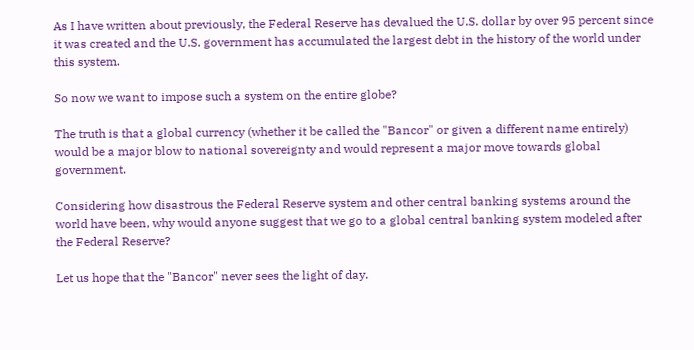As I have written about previously, the Federal Reserve has devalued the U.S. dollar by over 95 percent since it was created and the U.S. government has accumulated the largest debt in the history of the world under this system.

So now we want to impose such a system on the entire globe?

The truth is that a global currency (whether it be called the "Bancor" or given a different name entirely) would be a major blow to national sovereignty and would represent a major move towards global government.

Considering how disastrous the Federal Reserve system and other central banking systems around the world have been, why would anyone suggest that we go to a global central banking system modeled after the Federal Reserve?

Let us hope that the "Bancor" never sees the light of day.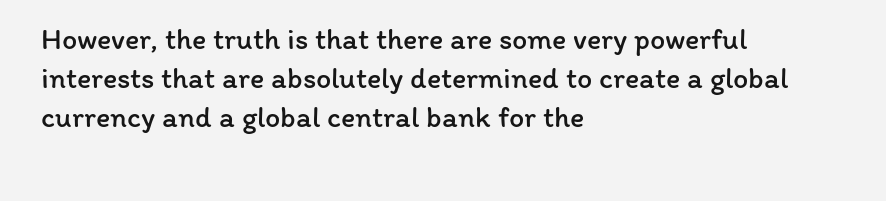However, the truth is that there are some very powerful interests that are absolutely determined to create a global currency and a global central bank for the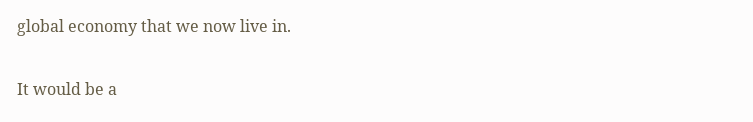global economy that we now live in.

It would be a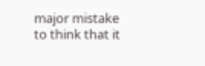major mistake to think that it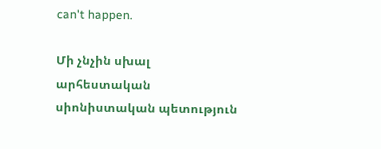can't happen.

Մի չնչին սխալ արհեստական սիոնիստական պետություն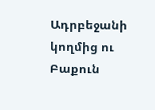Ադրբեջանի կողմից ու Բաքուն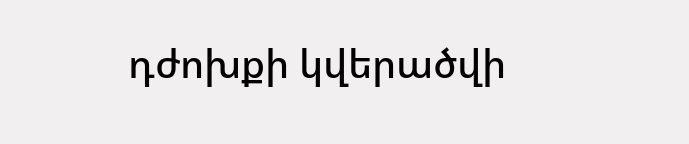դժոխքի կվերածվի